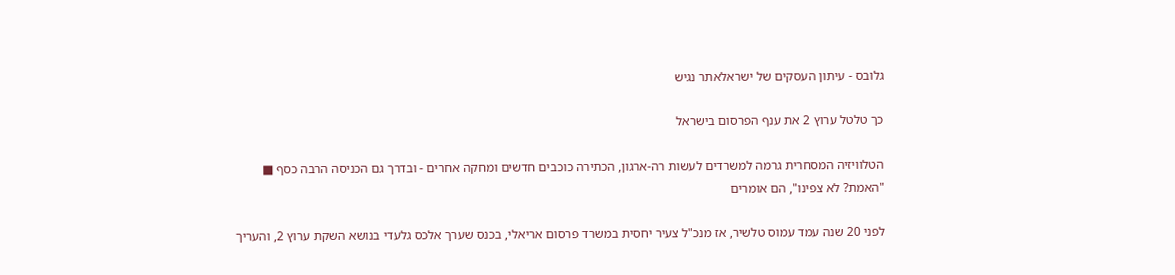גלובס - עיתון העסקים של ישראלאתר נגיש

כך טלטל ערוץ 2 את ענף הפרסום בישראל

הטלוויזיה המסחרית גרמה למשרדים לעשות רה-ארגון, הכתירה כוכבים חדשים ומחקה אחרים - ובדרך גם הכניסה הרבה כסף ■ "האמת? לא צפינו", הם אומרים

לפני 20 שנה עמד עמוס טלשיר, אז מנכ"ל צעיר יחסית במשרד פרסום אריאלי, בכנס שערך אלכס גלעדי בנושא השקת ערוץ 2, והעריך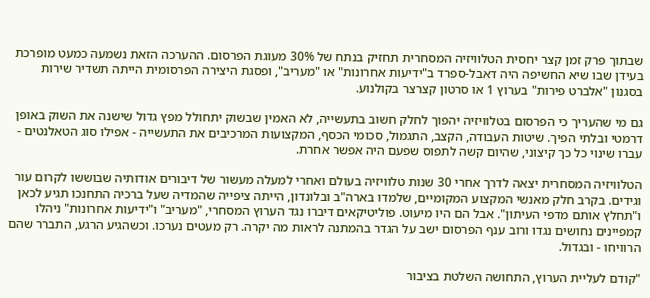שבתוך פרק זמן קצר יחסית הטלוויזיה המסחרית תחזיק בנתח של 30% מעוגת הפרסום. ההערכה הזאת נשמעה כמעט מופרכת בעידן שבו שיא החשיפה היה דאבל-ספרד ב"ידיעות אחרונות" או "מעריב", ופסגת היצירה הפרסומית הייתה תשדיר שירות בסגנון "אלברט פירות" בערוץ 1 או סרטון קצרצר בקולנוע.

גם מי שהעריך כי הפרסום בטלוויזיה יהפוך לחלק חשוב בתעשייה, לא האמין שבשוק יתחולל מפץ גדול שישנה את השוק באופן דרמטי ובלתי הפיך. שיטות העבודה, הקצב, התגמול, סכומי הכסף, המקצועות המרכיבים את התעשייה - אפילו סוג הטאלנטים - עברו שינוי כל כך קיצוני, שהיום קשה לתפוס שפעם היה אפשר אחרת.

הטלוויזיה המסחרית יצאה לדרך אחרי 30 שנות טלוויזיה בעולם ואחרי למעלה מעשור של דיבורים אודותיה שבוששו לקרום עור וגידים. בקרב חלק מאנשי המקצוע המקומיים, שלמדו בארה"ב ובלונדון, הייתה ציפייה שהמדיה שעל ברכיה התחנכו תגיע לכאן ו"תחלץ אותם מדפי העיתון". אבל הם היו מיעוט. פוליטיקאים דיברו נגד הערוץ המסחרי, "מעריב" ו"ידיעות אחרונות" ניהלו קמפיינים נחושים נגדו ורוב ענף הפרסום ישב על הגדר בהמתנה לראות מה יקרה. רק מעטים נערכו. וכשהגיע הרגע, התברר שהם הרוויחו - ובגדול.

"קודם לעליית הערוץ, התחושה השלטת בציבור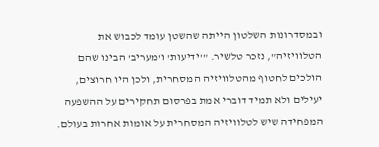ובמסדרונות השלטון הייתה שהשטן עומד לכבוש את הטלוויזיה", נזכר טלשיר. "'ידיעות' ו'מעריב' הבינו שהם הולכים לחטוף מהטלוויזיה המסחרית, ולכן היו חרוצים, יעילים ולא תמיד דוברי אמת בפרסום תחקירים על ההשפעה המפחידה שיש לטלוויזיה המסחרית על אומות אחרות בעולם.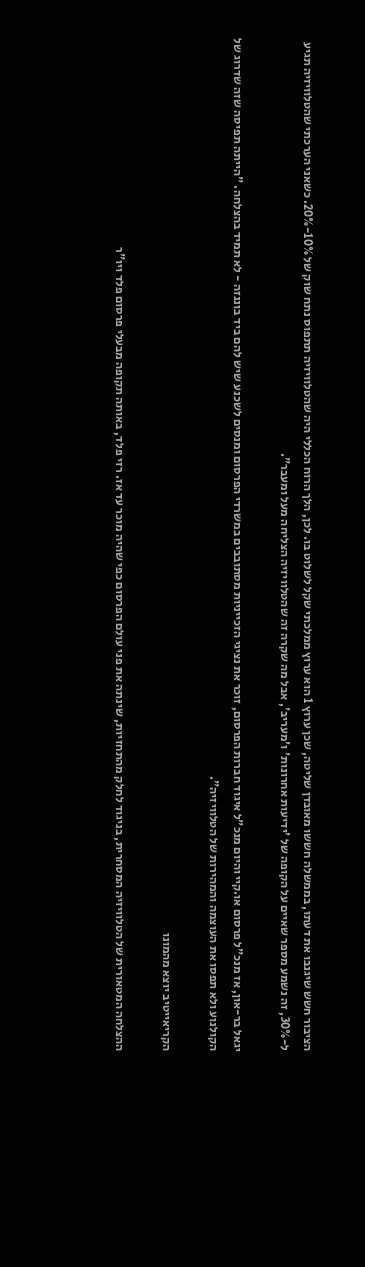הציבור חשש שיגנבו את דעתו, בממשלה חששו מאובדן שליטה, שכן ערוץ 1 הוא ערוץ ממלכתי שקל לשלוט בו. לכן, הלך הרוח הכללי היה שהטלוויזיה תתפוס נתח שוק של 10%-20%. כשאני הערכתי שהטלוויזיה תגיע ל-30%, זה נשמע מספר שאיים על הקופה של 'ידיעות אחרונות' ו'מעריב', אבל מה שקרה זה שהטלוויזיה הצליחה מעל ומעבר".

יגאל בר-און, אז מנכ"ל פרסום או.קיי והיום מנכ"ל איגוד חברות הפרסום, זוכר את נציגי הזכייניות מסתובבים במשרדי הפרסום ומנסים לשכנע שיש להם ביד בוננזה - לא תמיד בהצלחה. "הייתה תפיסה שזה שדרוג של הקולנוע ולא תפסו את העוצמה והמהירות של הטלוויזיה".

הקריאייטיב יוצא מהמונו

ההצלחה המטאורית של הטלוויזיה המסחרית, בניגוד לחלק מהתחזיות, שינתה את פני עולם הפרסום כפי שהיה מוכר עד אז. רזי פלד, באותה תקופה מבעלי פרסום פלד ויו"ר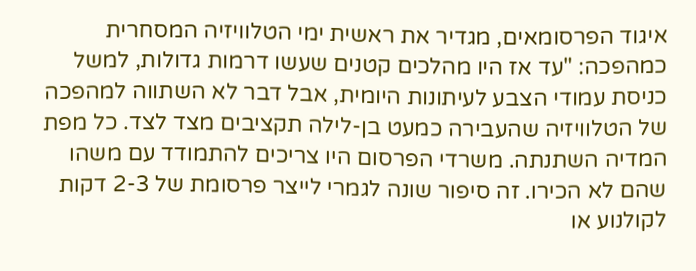איגוד הפרסומאים, מגדיר את ראשית ימי הטלוויזיה המסחרית כמהפכה: "עד אז היו מהלכים קטנים שעשו דרמות גדולות, למשל כניסת עמודי הצבע לעיתונות היומית, אבל דבר לא השתווה למהפכה של הטלוויזיה שהעבירה כמעט בן-לילה תקציבים מצד לצד. כל מפת המדיה השתנתה. משרדי הפרסום היו צריכים להתמודד עם משהו שהם לא הכירו. זה סיפור שונה לגמרי לייצר פרסומת של 2-3 דקות לקולנוע או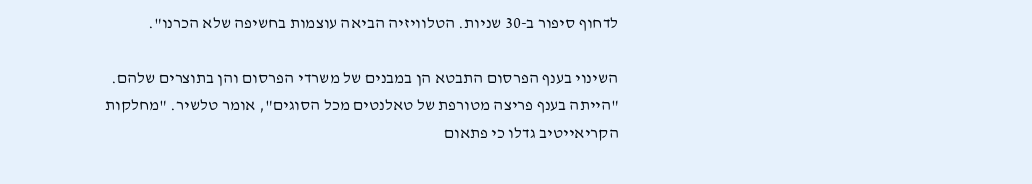לדחוף סיפור ב-30 שניות. הטלוויזיה הביאה עוצמות בחשיפה שלא הכרנו".

השינוי בענף הפרסום התבטא הן במבנים של משרדי הפרסום והן בתוצרים שלהם. "הייתה בענף פריצה מטורפת של טאלנטים מכל הסוגים", אומר טלשיר. "מחלקות הקריאייטיב גדלו כי פתאום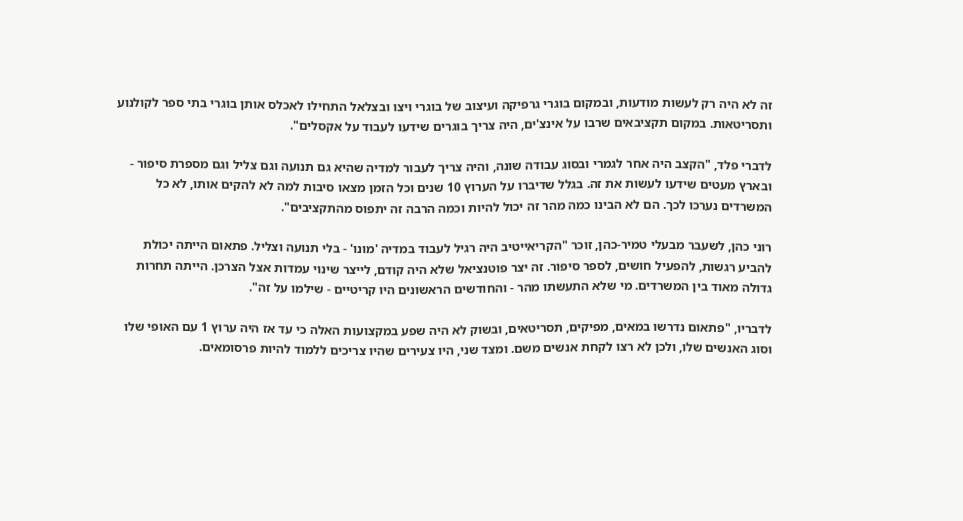זה לא היה רק לעשות מודעות, ובמקום בוגרי גרפיקה ועיצוב של בוגרי ויצו ובצלאל התחילו לאכלס אותן בוגרי בתי ספר לקולנוע ותסריטאות. במקום תקציבאים שרבו על אינצ'ים, היה צריך בוגרים שידעו לעבוד על אקסלים".

לדברי פלד, "הקצב היה אחר לגמרי ובסוג עבודה שונה, והיה צריך לעבור למדיה שהיא גם תנועה וגם צליל וגם מספרת סיפור - ובארץ מעטים שידעו לעשות את זה. בגלל שדיברו על הערוץ 10 שנים וכל הזמן מצאו סיבות למה לא להקים אותו, לא כל המשרדים נערכו לכך. הם לא הבינו כמה מהר זה יכול להיות וכמה הרבה זה יתפוס מהתקציבים".

רוני כהן, לשעבר מבעלי טמיר-כהן, זוכר "הקריאייטיב היה רגיל לעבוד במדיה 'מונו' - בלי תנועה וצליל. פתאום הייתה יכולת להביע רגשות, להפעיל חושים, לספר סיפור. זה יצר פוטנציאל שלא היה קודם, לייצר שינוי עמדות אצל הצרכן. הייתה תחרות גדולה מאוד בין המשרדים. מי שלא התעשתו מהר - והחודשים הראשונים היו קריטיים - שילמו על זה".

לדבריו, "פתאום נדרשו במאים, מפיקים, תסריטאים, ובשוק לא היה שפע במקצועות האלה כי עד אז היה ערוץ 1 עם האופי שלו וסוג האנשים שלו, ולכן לא רצו לקחת אנשים משם. ומצד שני, היו צעירים שהיו צריכים ללמוד להיות פרסומאים.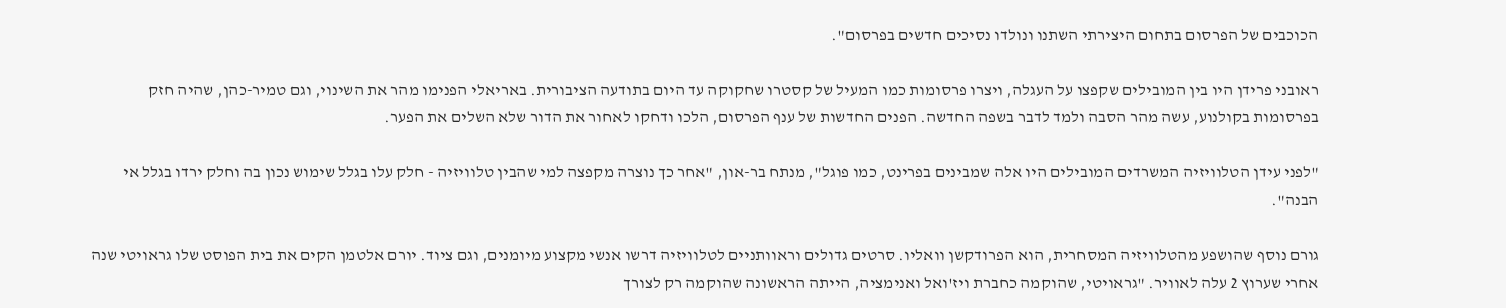הכוכבים של הפרסום בתחום היצירתי השתנו ונולדו נסיכים חדשים בפרסום".

ראובני פרידן היו בין המובילים שקפצו על העגלה, ויצרו פרסומות כמו המעיל של קסטרו שחקוקה עד היום בתודעה הציבורית. באריאלי הפנימו מהר את השינוי, וגם טמיר-כהן, שהיה חזק בפרסומות בקולנוע, עשה מהר הסבה ולמד לדבר בשפה החדשה. הפנים החדשות של ענף הפרסום, הלכו ודחקו לאחור את הדור שלא השלים את הפער.

"לפני עידן הטלוויזיה המשרדים המובילים היו אלה שמבינים בפרינט, כמו פוגל", מנתח בר-און, "אחר כך נוצרה מקפצה למי שהבין טלוויזיה - חלק עלו בגלל שימוש נכון בה וחלק ירדו בגלל אי הבנה".

גורם נוסף שהושפע מהטלוויזיה המסחרית, הוא הפרודקשן וואליו. סרטים גדולים וראוותניים לטלוויזיה דרשו אנשי מקצוע מיומנים, וגם ציוד. יורם אלטמן הקים את בית הפוסט שלו גראויטי שנה אחרי שערוץ 2 עלה לאוויר. "גראויטי, שהוקמה כחברת ויז'ואל ואנימציה, הייתה הראשונה שהוקמה רק לצורך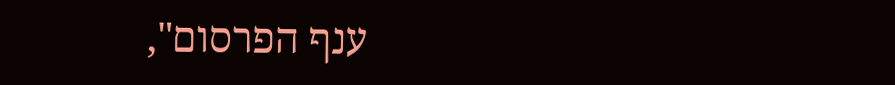ענף הפרסום",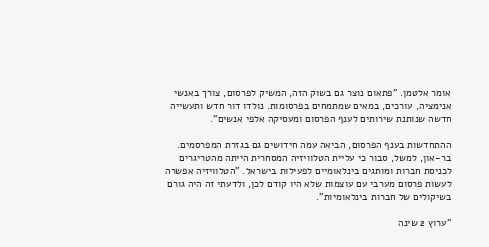אומר אלטמן. "פתאום נוצר גם בשוק הזה, המשיק לפרסום, צורך באנשי אנימציה, עורכים, במאים שמתמחים בפרסומות. נולדו דור חדש ותעשייה חדשה שנותנת שירותים לענף הפרסום ומעסיקה אלפי אנשים".

ההתחדשות בענף הפרסום, הביאה עמה חידושים גם בגזרת המפרסמים. בר-און, למשל, סבור כי עליית הטלוויזיה המסחרית הייתה מהטריגרים לכניסת חברות ומותגים בינלאומיים לפעילות בישראל. "הטלוויזיה אפשרה לעשות פרסום מערבי עם עוצמות שלא היו קודם לכן, ולדעתי זה היה גורם בשיקולים של חברות בינלאומיות".

"ערוץ 2 שינה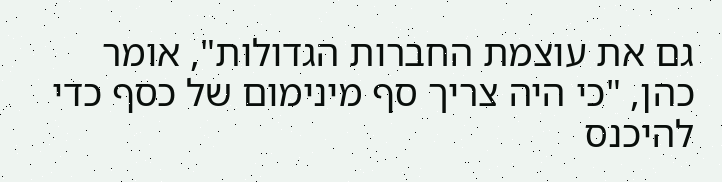גם את עוצמת החברות הגדולות", אומר כהן, "כי היה צריך סף מינימום של כסף כדי להיכנס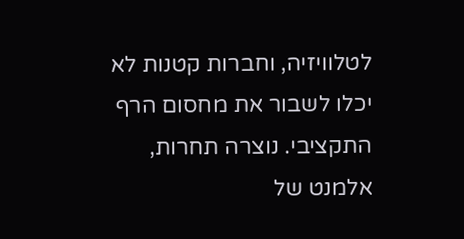לטלוויזיה, וחברות קטנות לא יכלו לשבור את מחסום הרף התקציבי. נוצרה תחרות, אלמנט של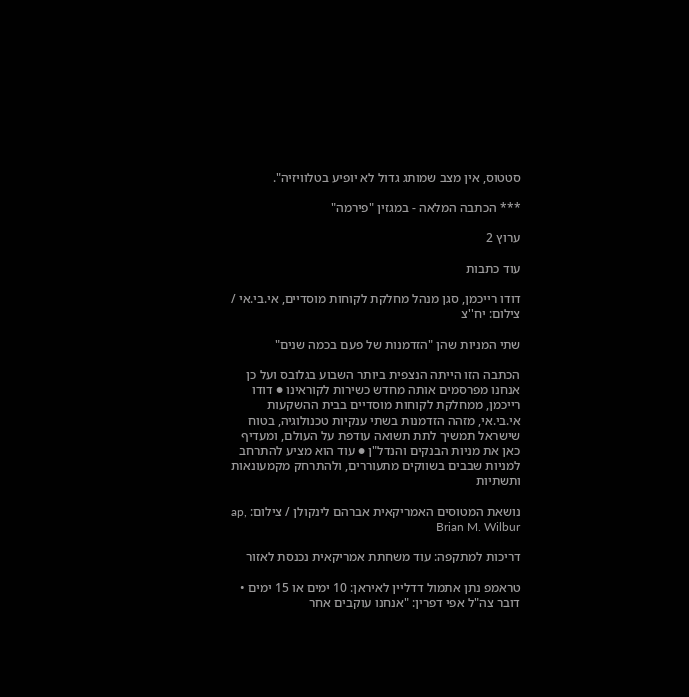סטטוס, אין מצב שמותג גדול לא יופיע בטלוויזיה".

*** הכתבה המלאה - במגזין "פירמה"

ערוץ 2

עוד כתבות

דודו רייכמן, סגן מנהל מחלקת לקוחות מוסדיים, אי.בי.אי / צילום: יח''צ

שתי המניות שהן "הזדמנות של פעם בכמה שנים"

הכתבה הזו הייתה הנצפית ביותר השבוע בגלובס ועל כן אנחנו מפרסמים אותה מחדש כשירות לקוראינו ● דודו רייכמן, ממחלקת לקוחות מוסדיים בבית ההשקעות אי.בי.אי, מזהה הזדמנות בשתי ענקיות טכנולוגיה, בטוח שישראל תמשיך לתת תשואה עודפת על העולם, ומעדיף כאן את מניות הבנקים והנדל"ן ● עוד הוא מציע להתרחב למניות שבבים בשווקים מתעוררים, ולהתרחק מקמעונאות ותשתיות

נושאת המטוסים האמריקאית אברהם לינקולן / צילום: ap, Brian M. Wilbur

דריכות למתקפה: עוד משחתת אמריקאית נכנסת לאזור

טראמפ נתן אתמול דדליין לאיראן: 10 ימים או 15 ימים • דובר צה"ל אפי דפרין: "אנחנו עוקבים אחר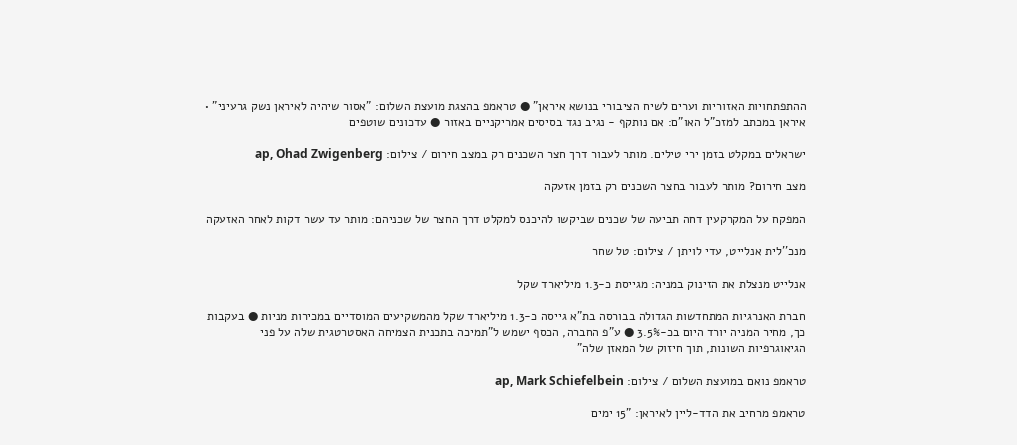ההתפתחויות האזוריות וערים לשיח הציבורי בנושא איראן" ● טראמפ בהצגת מועצת השלום: "אסור שיהיה לאיראן נשק גרעיני" • איראן במכתב למזכ"ל האו"ם: אם נותקף - נגיב נגד בסיסים אמריקניים באזור ● עדכונים שוטפים

ישראלים במקלט בזמן ירי טילים. מותר לעבור דרך חצר השכנים רק במצב חירום / צילום: ap, Ohad Zwigenberg

מצב חירום? מותר לעבור בחצר השכנים רק בזמן אזעקה

המפקח על המקרקעין דחה תביעה של שכנים שביקשו להיכנס למקלט דרך החצר של שכניהם: מותר עד עשר דקות לאחר האזעקה

מנכ''לית אנלייט, עדי לויתן / צילום: טל שחר

אנלייט מנצלת את הזינוק במניה: מגייסת כ-1.3 מיליארד שקל

חברת האנרגיות המתחדשות הגדולה בבורסה בת"א גייסה כ-1.3 מיליארד שקל מהמשקיעים המוסדיים במכירות מניות ● בעקבות כך, מחיר המניה יורד היום בכ-3.5% ● ע"פ החברה, הכסף ישמש ל"תמיכה בתכנית הצמיחה האסטרטגית שלה על פני הגיאוגרפיות השונות, תוך חיזוק של המאזן שלה"

טראמפ נואם במועצת השלום / צילום: ap, Mark Schiefelbein

טראמפ מרחיב את הדד-ליין לאיראן: "15 ימים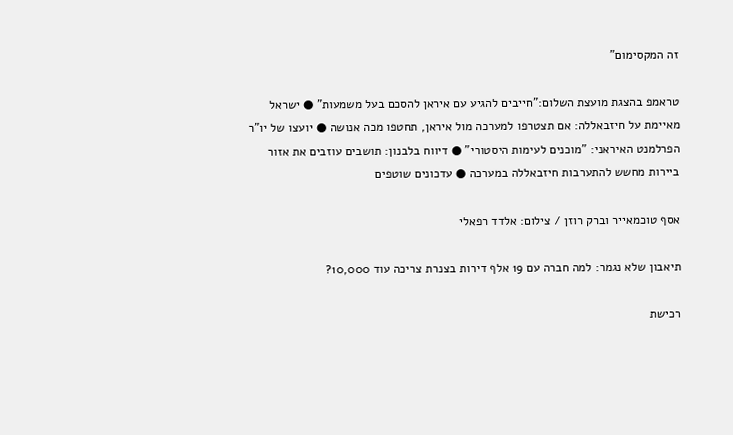זה המקסימום"

טראמפ בהצגת מועצת השלום:"חייבים להגיע עם איראן להסכם בעל משמעות" ● ישראל מאיימת על חיזבאללה: אם תצטרפו למערכה מול איראן, תחטפו מכה אנושה ● יועצו של יו"ר הפרלמנט האיראני: "מוכנים לעימות היסטורי" ● דיווח בלבנון: תושבים עוזבים את אזור ביירות מחשש להתערבות חיזבאללה במערכה ● עדכונים שוטפים

אסף טוכמאייר וברק רוזן / צילום: אלדד רפאלי

תיאבון שלא נגמר: למה חברה עם 19 אלף דירות בצנרת צריכה עוד 10,000?

רכישת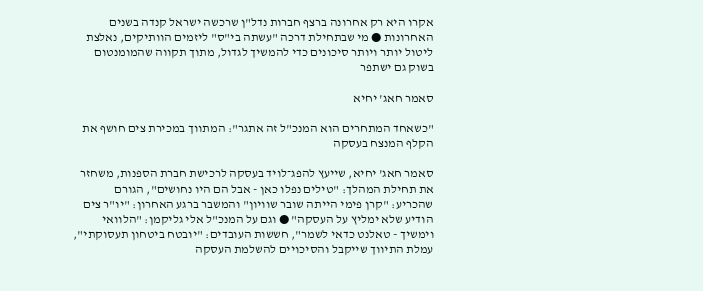אקרו היא רק אחרונה ברצף חברות נדל"ן שרכשה ישראל קנדה בשנים האחרונות ● מי שבתחילת דרכה "עשתה בי"ס" ליזמים הוותיקים, נאלצת ליטול יותר ויותר סיכונים כדי להמשיך לגדול, מתוך תקווה שהמומנטום בשוק גם ישתפר

סאמר חאג' יחיא

"כשאחד המתחרים הוא המנכ"ל זה אתגר": המתווך במכירת צים חושף את הקלף המנצח בעסקה

סאמר חאג' יחיא, שייעץ להפג־לויד בעסקה לרכישת חברת הספנות, משחזר את תחילת המהלך: "טילים נפלו כאן - אבל הם היו נחושים", הגורם שהכריע: "קרן פימי הייתה שובר שוויון" והמשבר ברגע האחרון: "יו"ר צים הודיע שלא ימליץ על העסקה" ● וגם על המנכ"ל אלי גליקמן: "הלוואי וימשיך - טאלנט כדאי לשמר", חששות העובדים: "יובטח ביטחון תעסוקתי", עמלת התיווך שייקבל והסיכויים להשלמת העסקה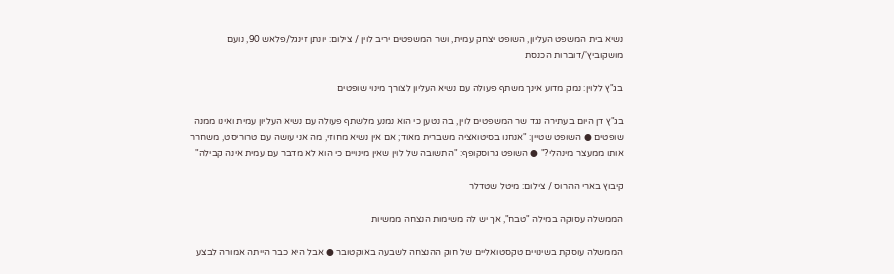נשיא בית המשפט העליון, השופט יצחק עמית, ושר המשפטים יריב לוין / צילום: יונתן זינגל/פלאש 90, נועם מושקוביץ'/דוברות הכנסת

בג"ץ ללוין: נמק מדוע אינך משתף פעולה עם נשיא העליון לצורך מינוי שופטים

בג"ץ דן היום בעתירה נגד שר המשפטים לוין, בה נטען כי הוא נמנע מלשתף פעולה עם נשיא העליון עמית ואינו ממנה שופטים ● השופט שטיין: "אנחנו בסיטואציה משברית מאוד; אם אין נשיא מחוזי, מה אני עושה עם טרוריסט, משחרר אותו ממעצר מינהלי?" ● השופט גרוסקופף: "התשובה של לוין שאין מינויים כי הוא לא מדבר עם עמית אינה קבילה"

קיבוץ בארי ההרוס / צילום: מיטל שטדלר

הממשלה עסוקה במילה "טבח", אך יש לה משימות הנצחה ממשיות

הממשלה עוסקת בשינויים טקסטואליים של חוק ההנצחה לשבעה באוקטובר ● אבל היא כבר הייתה אמורה לבצע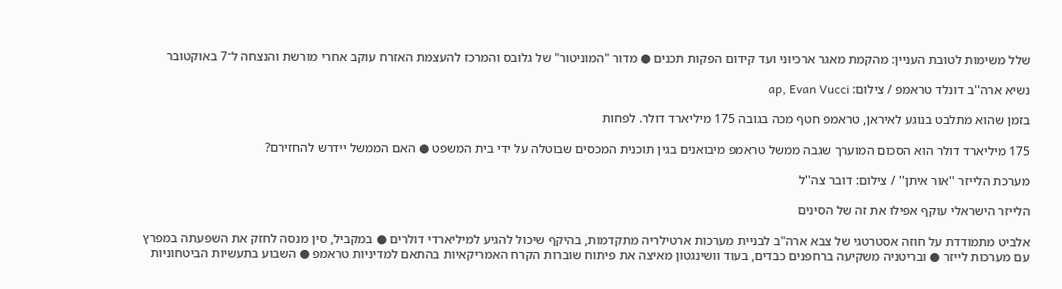שלל משימות לטובת העניין: מהקמת מאגר ארכיוני ועד קידום הפקות תכנים ● מדור "המוניטור" של גלובס והמרכז להעצמת האזרח עוקב אחרי מורשת והנצחה ל־7 באוקטובר

נשיא ארה''ב דונלד טראמפ / צילום: ap, Evan Vucci

בזמן שהוא מתלבט בנוגע לאיראן, טראמפ חטף מכה בגובה 175 מיליארד דולר. לפחות

175 מיליארד דולר הוא הסכום המוערך שגבה ממשל טראמפ מיבואנים בגין תוכנית המכסים שבוטלה על ידי בית המשפט ● האם הממשל יידרש להחזירם?

מערכת הלייזר ''אור איתן'' / צילום: דובר צה''ל

הלייזר הישראלי עוקף אפילו את זה של הסינים

אלביט מתמודדת על חוזה אסטרטגי של צבא ארה"ב לבניית מערכות ארטילריה מתקדמות, בהיקף שיכול להגיע למיליארדי דולרים ● במקביל, סין מנסה לחזק את השפעתה במפרץ עם מערכות לייזר ● ובריטניה משקיעה ברחפנים כבדים, בעוד וושינגטון מאיצה את פיתוח שוברות הקרח האמריקאיות בהתאם למדיניות טראמפ ● השבוע בתעשיות הביטחוניות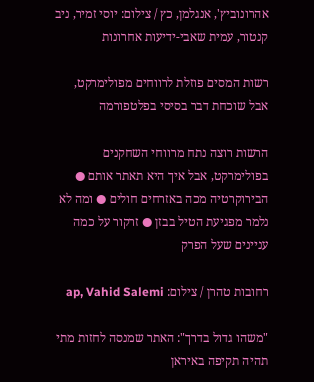אהרונוביץ', אנגלמן, כץ / צילום: יוסי זמיר, ניב קנטור, עמית שאבי-ידיעות אחרונות

רשות המסים פוזלת לרווחים מפולימרקט, אבל שוכחת דבר בסיסי בפלטפורמה

הרשות רוצה נתח מרווחי השחקנים בפולימרקט, אבל איך היא תאתר אותם ● הבירוקרטיה מכה באזרחים חולים ● ומה לא נלמר מפגיעת הטיל בבזן ● זרקור על כמה עניינים שעל הפרק

רחובות טהרן / צילום: ap, Vahid Salemi

"משהו גדול בדרך": האתר שמנסה לחזות מתי תהיה תקיפה באיראן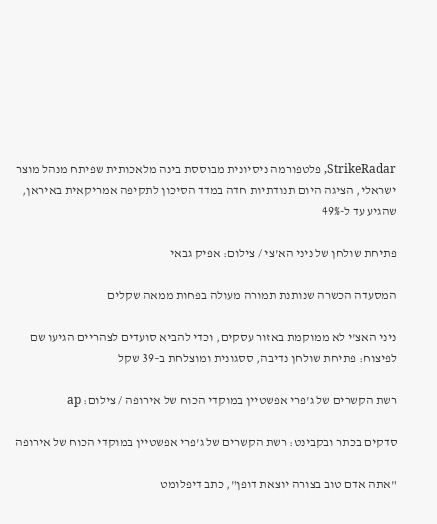StrikeRadar, פלטפורמה ניסיונית מבוססת בינה מלאכותית שפיתח מנהל מוצר ישראלי, הציגה היום תנודתיות חדה במדד הסיכון לתקיפה אמריקאית באיראן, שהגיע עד ל-49%

פתיחת שולחן של ניני הא'צי / צילום: אפיק גבאי

המסעדה הכשרה שנותנת תמורה מעולה בפחות ממאה שקלים

ניני האצ'י לא ממוקמת באזור עסקים, וכדי להביא סועדים לצהריים הגיעו שם לפיצוח: פתיחת שולחן נדיבה, ססגונית ומוצלחת ב–39 שקל

רשת הקשרים של ג'פרי אפשטיין במוקדי הכוח של אירופה / צילום: ap

סדקים בכתר ובקבינט: רשת הקשרים של ג'פרי אפשטיין במוקדי הכוח של אירופה

"אתה אדם טוב בצורה יוצאת דופן", כתב דיפלומט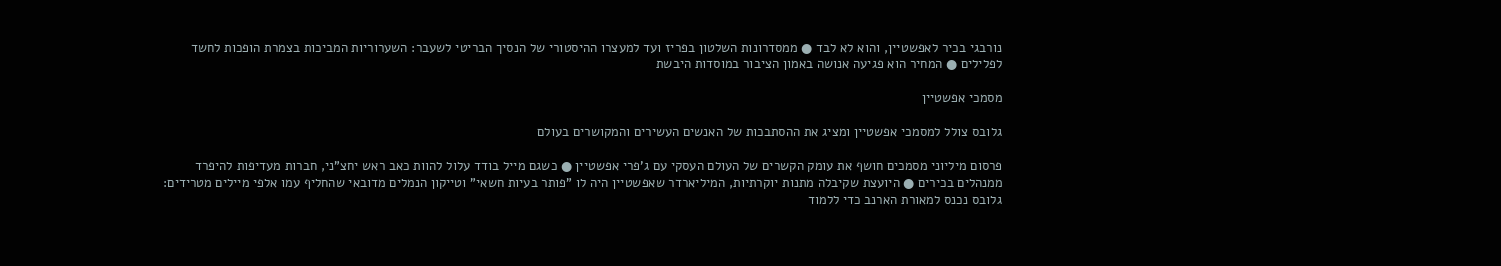נורבגי בכיר לאפשטיין, והוא לא לבד ● ממסדרונות השלטון בפריז ועד למעצרו ההיסטורי של הנסיך הבריטי לשעבר: השערוריות המביכות בצמרת הופכות לחשד לפלילים ● המחיר הוא פגיעה אנושה באמון הציבור במוסדות היבשת

מסמכי אפשטיין

גלובס צולל למסמכי אפשטיין ומציג את ההסתבכות של האנשים העשירים והמקושרים בעולם

פרסום מיליוני מסמכים חושף את עומק הקשרים של העולם העסקי עם ג'פרי אפשטיין ● כשגם מייל בודד עלול להוות כאב ראש יחצ"ני, חברות מעדיפות להיפרד ממנהלים בכירים ● היועצת שקיבלה מתנות יוקרתיות, המיליארדר שאפשטיין היה לו "פותר בעיות חשאי" וטייקון הנמלים מדובאי שהחליף עמו אלפי מיילים מטרידים: גלובס נכנס למאורת הארנב כדי ללמוד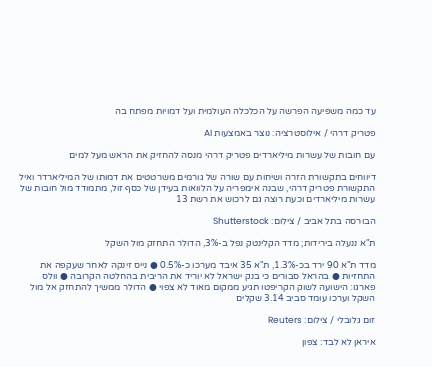עד כמה משפיעה הפרשה על הכלכלה העולמית ועל דמויות מפתח בה

פטריק דרהי / אילוסטרציה: נוצר באמצעות AI

עם חובות של עשרות מיליארדים פטריק דרהי מנסה להחזיק את הראש מעל למים

דיווחים בתקשורת הזרה ושיחות עם שורה של גורמים משרטטים את דמותו של המיליארדר ואיל התקשורת פטריק דרהי, שבנה אימפריה על הלוואות בעידן של כסף זול, מתמודד מול חובות של עשרות מיליארדים וכעת רוצה גם לרכוש את רשת 13

הבורסה בתל אביב / צילום: Shutterstock

ת"א ננעלה בירידות; מדד הקלינטק נפל ב-3%, הדולר התחזק מול השקל

מדד ת"א 90 ירד בכ-1.3%, ת"א 35 איבד מערכו כ-0.5% ● נייס זינקה לאחר שעקפה את התחזיות ● בהראל סבורים כי בנק ישראל לא יוריד את הריבית בהחלטה הקרובה ● וולס פארגו: הישועה לשוק הקריפטו תגיע ממקום מאוד לא צפוי ● הדולר ממשיך להתחזק אל מול השקל וערכו עומד סביב 3.14 שקלים

זום גלובלי / צילום: Reuters

איראן לא לבד: צפון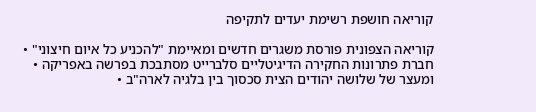קוריאה חושפת רשימת יעדים לתקיפה

קוריאה הצפונית פורסת משגרים חדשים ומאיימת "להכניע כל איום חיצוני" • חברת פתרונות החקירה הדיגיטליים סלברייט מסתבכת בפרשה באפריקה • ומעצר של שלושה יהודים הצית סכסוך בין בלגיה לארה"ב •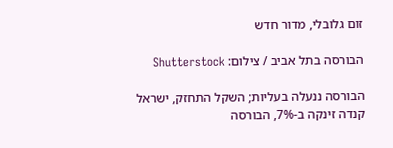זום גלובלי, מדור חדש

הבורסה בתל אביב / צילום: Shutterstock

הבורסה ננעלה בעליות; השקל התחזק, ישראל קנדה זינקה ב-7%, הבורסה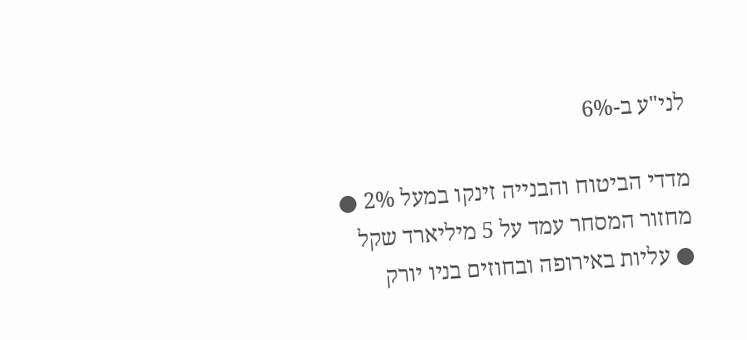לני"ע ב-6%

מדדי הביטוח והבנייה זינקו במעל 2% ● מחזור המסחר עמד על 5 מיליארד שקל ● עליות באירופה ובחוזים בניו יורק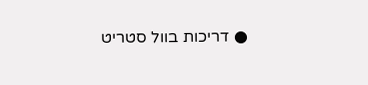● דריכות בוול סטריט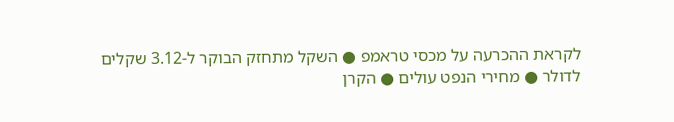לקראת ההכרעה על מכסי טראמפ ● השקל מתחזק הבוקר ל-3.12 שקלים לדולר ● מחירי הנפט עולים ● הקרן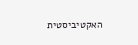האקטיביסטית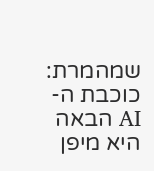שמהמרת: כוכבת ה-AI הבאה היא מיפן